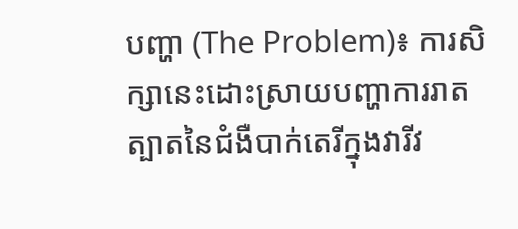បញ្ហា (The Problem)៖ ការសិក្សានេះដោះស្រាយបញ្ហាការរាតត្បាតនៃជំងឺបាក់តេរីក្នុងវារីវ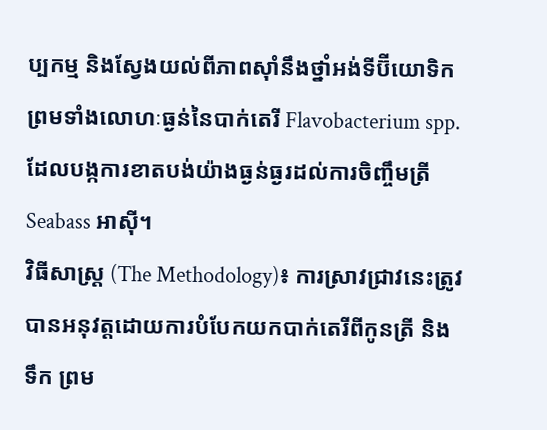ប្បកម្ម និងស្វែងយល់ពីភាពស៊ាំនឹងថ្នាំអង់ទីប៊ីយោទិក ព្រមទាំងលោហៈធ្ងន់នៃបាក់តេរី Flavobacterium spp. ដែលបង្កការខាតបង់យ៉ាងធ្ងន់ធ្ងរដល់ការចិញ្ចឹមត្រី Seabass អាស៊ី។
វិធីសាស្ត្រ (The Methodology)៖ ការស្រាវជ្រាវនេះត្រូវបានអនុវត្តដោយការបំបែកយកបាក់តេរីពីកូនត្រី និងទឹក ព្រម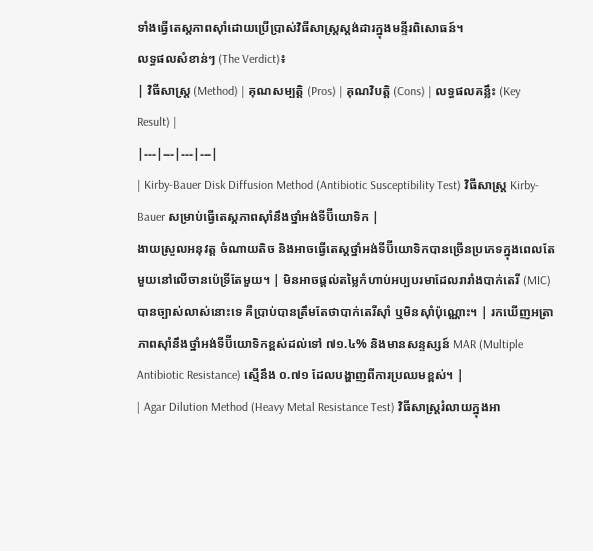ទាំងធ្វើតេស្តភាពស៊ាំដោយប្រើប្រាស់វិធីសាស្ត្រស្តង់ដារក្នុងមន្ទីរពិសោធន៍។
លទ្ធផលសំខាន់ៗ (The Verdict)៖
| វិធីសាស្ត្រ (Method) | គុណសម្បត្តិ (Pros) | គុណវិបត្តិ (Cons) | លទ្ធផលគន្លឹះ (Key Result) |
|---|---|---|---|
| Kirby-Bauer Disk Diffusion Method (Antibiotic Susceptibility Test) វិធីសាស្ត្រ Kirby-Bauer សម្រាប់ធ្វើតេស្តភាពស៊ាំនឹងថ្នាំអង់ទីប៊ីយោទិក |
ងាយស្រួលអនុវត្ត ចំណាយតិច និងអាចធ្វើតេស្តថ្នាំអង់ទីប៊ីយោទិកបានច្រើនប្រភេទក្នុងពេលតែមួយនៅលើចានប៉េទ្រីតែមួយ។ | មិនអាចផ្តល់តម្លៃកំហាប់អប្បបរមាដែលរារាំងបាក់តេរី (MIC) បានច្បាស់លាស់នោះទេ គឺប្រាប់បានត្រឹមតែថាបាក់តេរីស៊ាំ ឬមិនស៊ាំប៉ុណ្ណោះ។ | រកឃើញអត្រាភាពស៊ាំនឹងថ្នាំអង់ទីប៊ីយោទិកខ្ពស់ដល់ទៅ ៧១.៤% និងមានសន្ទស្សន៍ MAR (Multiple Antibiotic Resistance) ស្មើនឹង ០.៧១ ដែលបង្ហាញពីការប្រឈមខ្ពស់។ |
| Agar Dilution Method (Heavy Metal Resistance Test) វិធីសាស្ត្ររំលាយក្នុងអា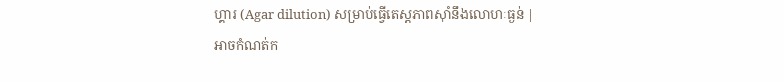ហ្គារ (Agar dilution) សម្រាប់ធ្វើតេស្តភាពស៊ាំនឹងលោហៈធ្ងន់ |
អាចកំណត់ក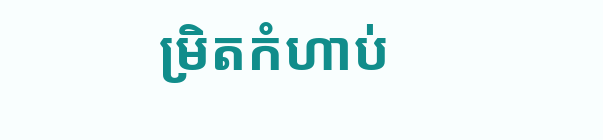ម្រិតកំហាប់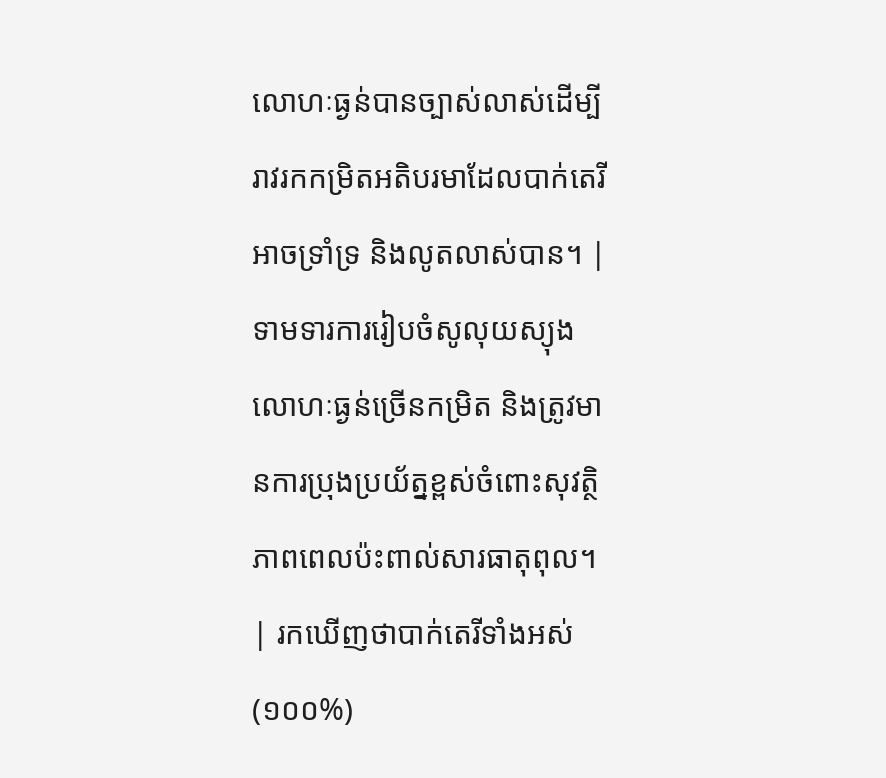លោហៈធ្ងន់បានច្បាស់លាស់ដើម្បីរាវរកកម្រិតអតិបរមាដែលបាក់តេរីអាចទ្រាំទ្រ និងលូតលាស់បាន។ | ទាមទារការរៀបចំសូលុយស្យុងលោហៈធ្ងន់ច្រើនកម្រិត និងត្រូវមានការប្រុងប្រយ័ត្នខ្ពស់ចំពោះសុវត្ថិភាពពេលប៉ះពាល់សារធាតុពុល។ | រកឃើញថាបាក់តេរីទាំងអស់ (១០០%)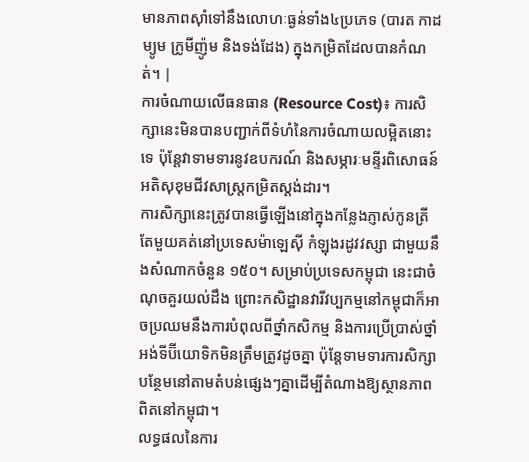មានភាពស៊ាំទៅនឹងលោហៈធ្ងន់ទាំង៤ប្រភេទ (បារត កាដម្យូម ក្រូមីញ៉ូម និងទង់ដែង) ក្នុងកម្រិតដែលបានកំណត់។ |
ការចំណាយលើធនធាន (Resource Cost)៖ ការសិក្សានេះមិនបានបញ្ជាក់ពីទំហំនៃការចំណាយលម្អិតនោះទេ ប៉ុន្តែវាទាមទារនូវឧបករណ៍ និងសម្ភារៈមន្ទីរពិសោធន៍អតិសុខុមជីវសាស្ត្រកម្រិតស្តង់ដារ។
ការសិក្សានេះត្រូវបានធ្វើឡើងនៅក្នុងកន្លែងភ្ញាស់កូនត្រីតែមួយគត់នៅប្រទេសម៉ាឡេស៊ី កំឡុងរដូវវស្សា ជាមួយនឹងសំណាកចំនួន ១៥០។ សម្រាប់ប្រទេសកម្ពុជា នេះជាចំណុចគួរយល់ដឹង ព្រោះកសិដ្ឋានវារីវប្បកម្មនៅកម្ពុជាក៏អាចប្រឈមនឹងការបំពុលពីថ្នាំកសិកម្ម និងការប្រើប្រាស់ថ្នាំអង់ទីប៊ីយោទិកមិនត្រឹមត្រូវដូចគ្នា ប៉ុន្តែទាមទារការសិក្សាបន្ថែមនៅតាមតំបន់ផ្សេងៗគ្នាដើម្បីតំណាងឱ្យស្ថានភាពពិតនៅកម្ពុជា។
លទ្ធផលនៃការ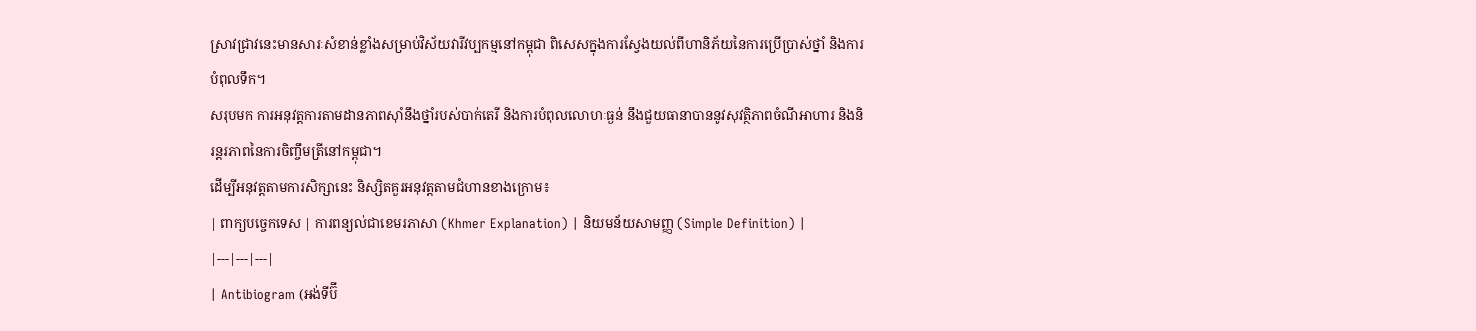ស្រាវជ្រាវនេះមានសារៈសំខាន់ខ្លាំងសម្រាប់វិស័យវារីវប្បកម្មនៅកម្ពុជា ពិសេសក្នុងការស្វែងយល់ពីហានិភ័យនៃការប្រើប្រាស់ថ្នាំ និងការបំពុលទឹក។
សរុបមក ការអនុវត្តការតាមដានភាពស៊ាំនឹងថ្នាំរបស់បាក់តេរី និងការបំពុលលោហៈធ្ងន់ នឹងជួយធានាបាននូវសុវត្ថិភាពចំណីអាហារ និងនិរន្តរភាពនៃការចិញ្ចឹមត្រីនៅកម្ពុជា។
ដើម្បីអនុវត្តតាមការសិក្សានេះ និស្សិតគួរអនុវត្តតាមជំហានខាងក្រោម៖
| ពាក្យបច្ចេកទេស | ការពន្យល់ជាខេមរភាសា (Khmer Explanation) | និយមន័យសាមញ្ញ (Simple Definition) |
|---|---|---|
| Antibiogram (អង់ទីប៊ី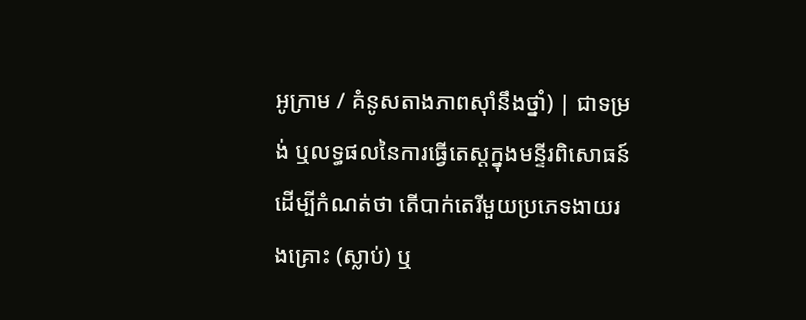អូក្រាម / គំនូសតាងភាពស៊ាំនឹងថ្នាំ) | ជាទម្រង់ ឬលទ្ធផលនៃការធ្វើតេស្តក្នុងមន្ទីរពិសោធន៍ដើម្បីកំណត់ថា តើបាក់តេរីមួយប្រភេទងាយរងគ្រោះ (ស្លាប់) ឬ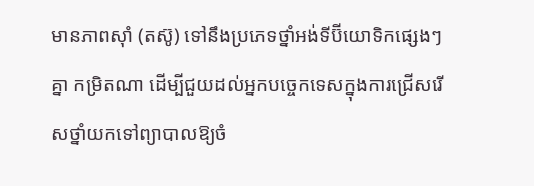មានភាពស៊ាំ (តស៊ូ) ទៅនឹងប្រភេទថ្នាំអង់ទីប៊ីយោទិកផ្សេងៗគ្នា កម្រិតណា ដើម្បីជួយដល់អ្នកបច្ចេកទេសក្នុងការជ្រើសរើសថ្នាំយកទៅព្យាបាលឱ្យចំ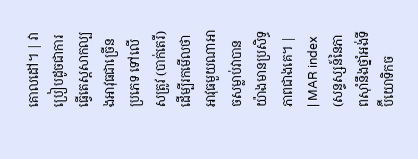គោលដៅ។ | វាប្រៀបដូចជាការធ្វើតេស្តសាកល្បងអាវុធជាច្រើនប្រភេទ ទៅលើសត្រូវ (បាក់តេរី) ដើម្បីរកមើលថាអាវុធមួយណាអាចសម្លាប់វាបានយ៉ាងមានប្រសិទ្ធភាពជាងគេ។ |
| MAR index (សន្ទស្សន៍នៃភាពស៊ាំនឹងថ្នាំអង់ទីប៊ីយោទិកច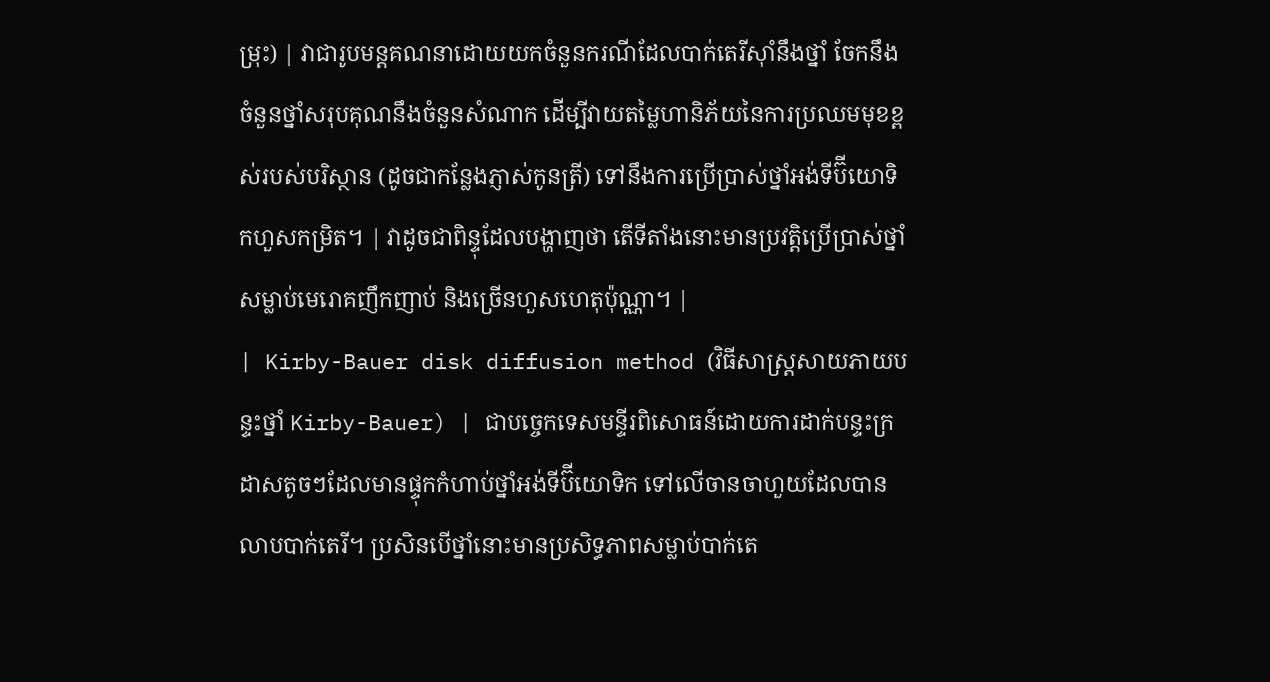ម្រុះ) | វាជារូបមន្តគណនាដោយយកចំនួនករណីដែលបាក់តេរីស៊ាំនឹងថ្នាំ ចែកនឹងចំនួនថ្នាំសរុបគុណនឹងចំនួនសំណាក ដើម្បីវាយតម្លៃហានិភ័យនៃការប្រឈមមុខខ្ពស់របស់បរិស្ថាន (ដូចជាកន្លែងភ្ញាស់កូនត្រី) ទៅនឹងការប្រើប្រាស់ថ្នាំអង់ទីប៊ីយោទិកហួសកម្រិត។ | វាដូចជាពិន្ទុដែលបង្ហាញថា តើទីតាំងនោះមានប្រវត្តិប្រើប្រាស់ថ្នាំសម្លាប់មេរោគញឹកញាប់ និងច្រើនហួសហេតុប៉ុណ្ណា។ |
| Kirby-Bauer disk diffusion method (វិធីសាស្ត្រសាយភាយបន្ទះថ្នាំ Kirby-Bauer) | ជាបច្ចេកទេសមន្ទីរពិសោធន៍ដោយការដាក់បន្ទះក្រដាសតូចៗដែលមានផ្ទុកកំហាប់ថ្នាំអង់ទីប៊ីយោទិក ទៅលើចានចាហួយដែលបានលាបបាក់តេរី។ ប្រសិនបើថ្នាំនោះមានប្រសិទ្ធភាពសម្លាប់បាក់តេ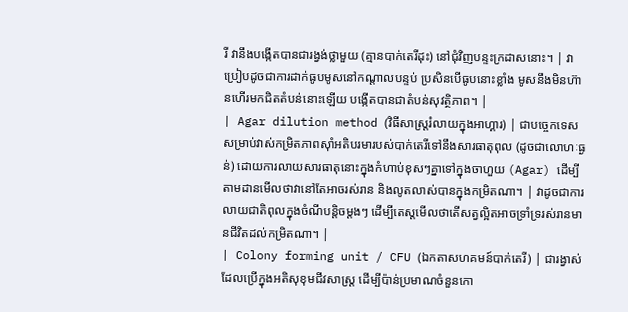រី វានឹងបង្កើតបានជារង្វង់ថ្លាមួយ (គ្មានបាក់តេរីដុះ) នៅជុំវិញបន្ទះក្រដាសនោះ។ | វាប្រៀបដូចជាការដាក់ធូបមូសនៅកណ្តាលបន្ទប់ ប្រសិនបើធូបនោះខ្លាំង មូសនឹងមិនហ៊ានហើរមកជិតតំបន់នោះឡើយ បង្កើតបានជាតំបន់សុវត្ថិភាព។ |
| Agar dilution method (វិធីសាស្ត្ររំលាយក្នុងអាហ្គារ) | ជាបច្ចេកទេសសម្រាប់វាស់កម្រិតភាពស៊ាំអតិបរមារបស់បាក់តេរីទៅនឹងសារធាតុពុល (ដូចជាលោហៈធ្ងន់) ដោយការលាយសារធាតុនោះក្នុងកំហាប់ខុសៗគ្នាទៅក្នុងចាហួយ (Agar) ដើម្បីតាមដានមើលថាវានៅតែអាចរស់រាន និងលូតលាស់បានក្នុងកម្រិតណា។ | វាដូចជាការលាយជាតិពុលក្នុងចំណីបន្តិចម្តងៗ ដើម្បីតេស្តមើលថាតើសត្វល្អិតអាចទ្រាំទ្ររស់រានមានជីវិតដល់កម្រិតណា។ |
| Colony forming unit / CFU (ឯកតាសហគមន៍បាក់តេរី) | ជារង្វាស់ដែលប្រើក្នុងអតិសុខុមជីវសាស្ត្រ ដើម្បីប៉ាន់ប្រមាណចំនួនកោ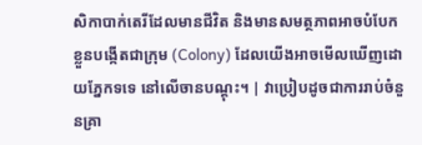សិកាបាក់តេរីដែលមានជីវិត និងមានសមត្ថភាពអាចបំបែកខ្លួនបង្កើតជាក្រុម (Colony) ដែលយើងអាចមើលឃើញដោយភ្នែកទទេ នៅលើចានបណ្តុះ។ | វាប្រៀបដូចជាការរាប់ចំនួនគ្រា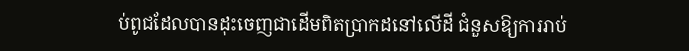ប់ពូជដែលបានដុះចេញជាដើមពិតប្រាកដនៅលើដី ជំនួសឱ្យការរាប់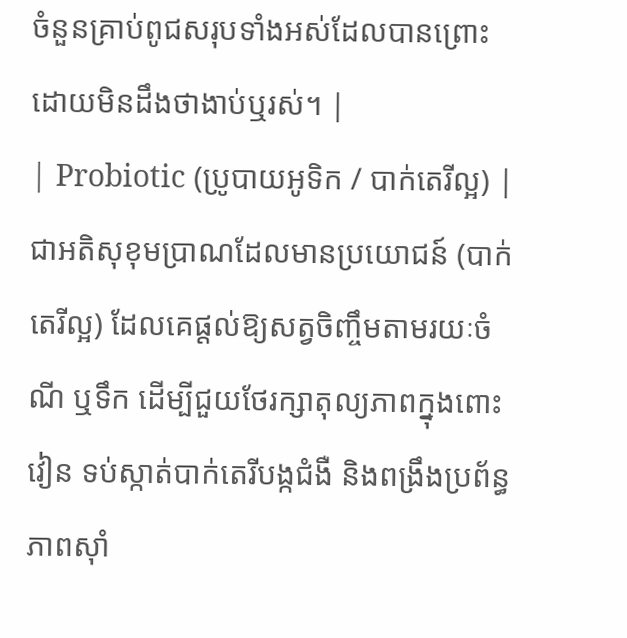ចំនួនគ្រាប់ពូជសរុបទាំងអស់ដែលបានព្រោះដោយមិនដឹងថាងាប់ឬរស់។ |
| Probiotic (ប្រូបាយអូទិក / បាក់តេរីល្អ) | ជាអតិសុខុមប្រាណដែលមានប្រយោជន៍ (បាក់តេរីល្អ) ដែលគេផ្តល់ឱ្យសត្វចិញ្ចឹមតាមរយៈចំណី ឬទឹក ដើម្បីជួយថែរក្សាតុល្យភាពក្នុងពោះវៀន ទប់ស្កាត់បាក់តេរីបង្កជំងឺ និងពង្រឹងប្រព័ន្ធភាពស៊ាំ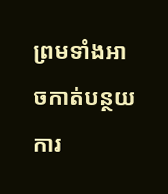ព្រមទាំងអាចកាត់បន្ថយការ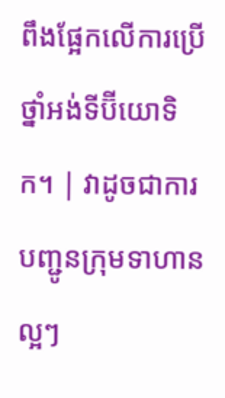ពឹងផ្អែកលើការប្រើថ្នាំអង់ទីប៊ីយោទិក។ | វាដូចជាការបញ្ជូនក្រុមទាហានល្អៗ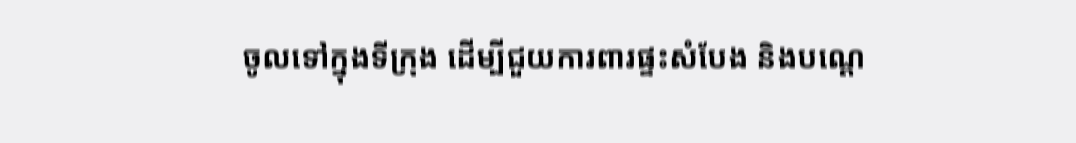ចូលទៅក្នុងទីក្រុង ដើម្បីជួយការពារផ្ទះសំបែង និងបណ្តេ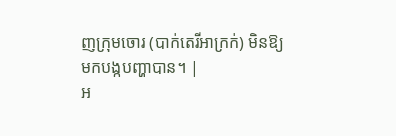ញក្រុមចោរ (បាក់តេរីអាក្រក់) មិនឱ្យមកបង្កបញ្ហាបាន។ |
អ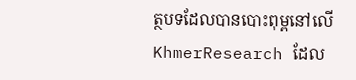ត្ថបទដែលបានបោះពុម្ពនៅលើ KhmerResearch ដែល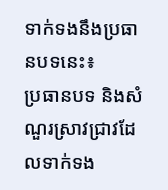ទាក់ទងនឹងប្រធានបទនេះ៖
ប្រធានបទ និងសំណួរស្រាវជ្រាវដែលទាក់ទង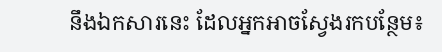នឹងឯកសារនេះ ដែលអ្នកអាចស្វែងរកបន្ថែម៖